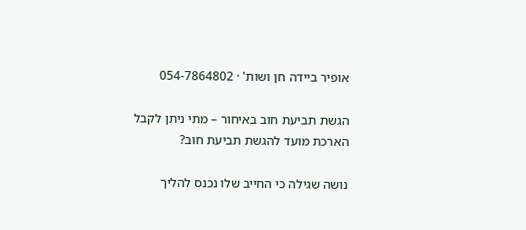אופיר ביידה חן ושות' · 054-7864802

הגשת תביעת חוב באיחור – מתי ניתן לקבל הארכת מועד להגשת תביעת חוב?

נושה שגילה כי החייב שלו נכנס להליך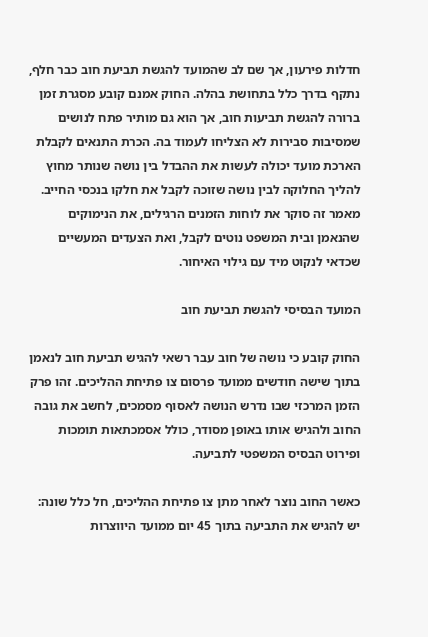חדלות פירעון, אך שם לב שהמועד להגשת תביעת חוב כבר חלף, נתקף בדרך כלל בתחושת בהלה. החוק אמנם קובע מסגרת זמן ברורה להגשת תביעות חוב, אך הוא גם מותיר פתח לנושים שמסיבות סבירות לא הצליחו לעמוד בה. הכרת התנאים לקבלת הארכת מועד יכולה לעשות את ההבדל בין נושה שנותר מחוץ להליך החלוקה לבין נושה שזוכה לקבל את חלקו בנכסי החייב. מאמר זה סוקר את לוחות הזמנים הרגילים, את הנימוקים שהנאמן ובית המשפט נוטים לקבל, ואת הצעדים המעשיים שכדאי לנקוט מיד עם גילוי האיחור.

המועד הבסיסי להגשת תביעת חוב

החוק קובע כי נושה של חוב עבר רשאי להגיש תביעת חוב לנאמן בתוך שישה חודשים ממועד פרסום צו פתיחת ההליכים. זהו פרק הזמן המרכזי שבו נדרש הנושה לאסוף מסמכים, לחשב את גובה החוב ולהגיש אותו באופן מסודר, כולל אסמכתאות תומכות ופירוט הבסיס המשפטי לתביעה.

כאשר החוב נוצר לאחר מתן צו פתיחת ההליכים, חל כלל שונה: יש להגיש את התביעה בתוך 45 יום ממועד היווצרות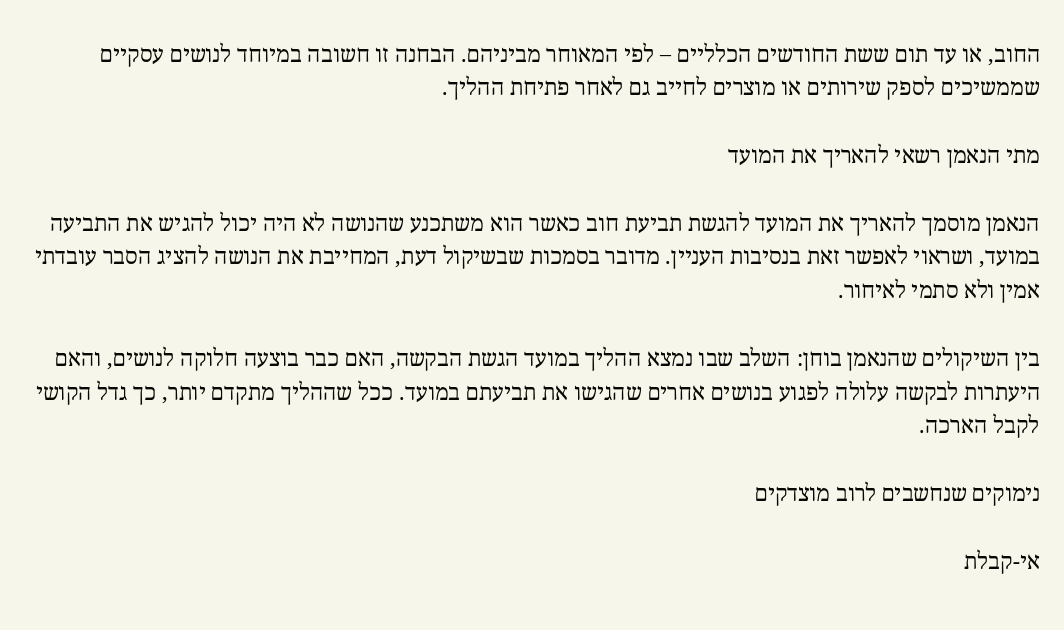החוב, או עד תום ששת החודשים הכלליים – לפי המאוחר מביניהם. הבחנה זו חשובה במיוחד לנושים עסקיים שממשיכים לספק שירותים או מוצרים לחייב גם לאחר פתיחת ההליך.

מתי הנאמן רשאי להאריך את המועד

הנאמן מוסמך להאריך את המועד להגשת תביעת חוב כאשר הוא משתכנע שהנושה לא היה יכול להגיש את התביעה במועד, ושראוי לאפשר זאת בנסיבות העניין. מדובר בסמכות שבשיקול דעת, המחייבת את הנושה להציג הסבר עובדתי אמין ולא סתמי לאיחור.

בין השיקולים שהנאמן בוחן: השלב שבו נמצא ההליך במועד הגשת הבקשה, האם כבר בוצעה חלוקה לנושים, והאם היעתרות לבקשה עלולה לפגוע בנושים אחרים שהגישו את תביעתם במועד. ככל שההליך מתקדם יותר, כך גדל הקושי לקבל הארכה.

נימוקים שנחשבים לרוב מוצדקים

אי-קבלת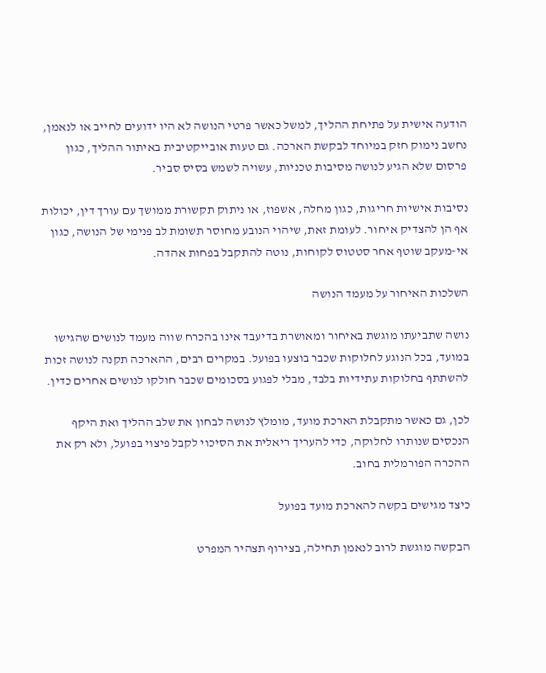הודעה אישית על פתיחת ההליך, למשל כאשר פרטי הנושה לא היו ידועים לחייב או לנאמן, נחשב נימוק חזק במיוחד לבקשת הארכה. גם טעות אובייקטיבית באיתור ההליך, כגון פרסום שלא הגיע לנושה מסיבות טכניות, עשויה לשמש בסיס סביר.

נסיבות אישיות חריגות, כגון מחלה, אשפוז, או ניתוק תקשורת ממושך עם עורך דין, יכולות אף הן להצדיק איחור. לעומת זאת, שיהוי הנובע מחוסר תשומת לב פנימי של הנושה, כגון אי-מעקב שוטף אחר סטטוס לקוחות, נוטה להתקבל בפחות אהדה.

השלכות האיחור על מעמד הנושה

נושה שתביעתו מוגשת באיחור ומאושרת בדיעבד אינו בהכרח שווה מעמד לנושים שהגישו במועד, בכל הנוגע לחלוקות שכבר בוצעו בפועל. במקרים רבים, ההארכה תקנה לנושה זכות להשתתף בחלוקות עתידיות בלבד, מבלי לפגוע בסכומים שכבר חולקו לנושים אחרים כדין.

לכן, גם כאשר מתקבלת הארכת מועד, מומלץ לנושה לבחון את שלב ההליך ואת היקף הנכסים שנותרו לחלוקה, כדי להעריך ריאלית את הסיכוי לקבל פיצוי בפועל, ולא רק את ההכרה הפורמלית בחוב.

כיצד מגישים בקשה להארכת מועד בפועל

הבקשה מוגשת לרוב לנאמן תחילה, בצירוף תצהיר המפרט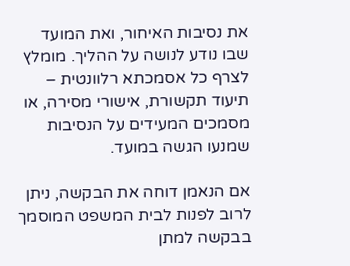את נסיבות האיחור, ואת המועד שבו נודע לנושה על ההליך. מומלץ לצרף כל אסמכתא רלוונטית – תיעוד תקשורת, אישורי מסירה, או מסמכים המעידים על הנסיבות שמנעו הגשה במועד.

אם הנאמן דוחה את הבקשה, ניתן לרוב לפנות לבית המשפט המוסמך בבקשה למתן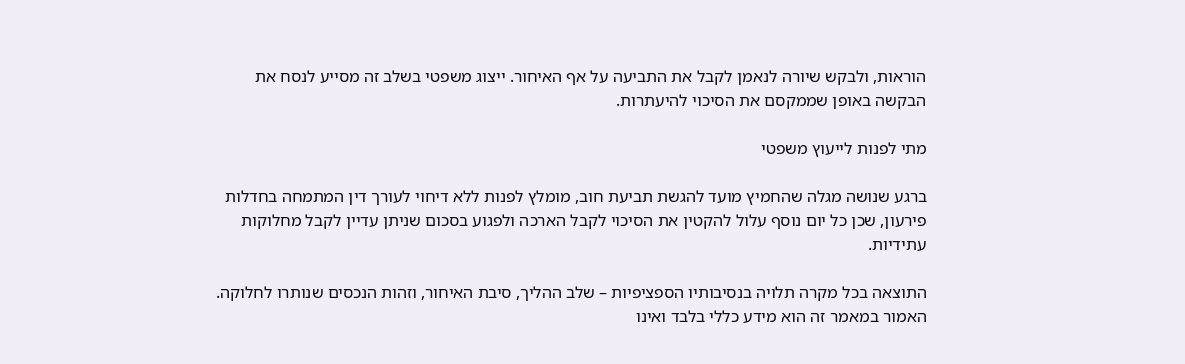הוראות, ולבקש שיורה לנאמן לקבל את התביעה על אף האיחור. ייצוג משפטי בשלב זה מסייע לנסח את הבקשה באופן שממקסם את הסיכוי להיעתרות.

מתי לפנות לייעוץ משפטי

ברגע שנושה מגלה שהחמיץ מועד להגשת תביעת חוב, מומלץ לפנות ללא דיחוי לעורך דין המתמחה בחדלות פירעון, שכן כל יום נוסף עלול להקטין את הסיכוי לקבל הארכה ולפגוע בסכום שניתן עדיין לקבל מחלוקות עתידיות.

התוצאה בכל מקרה תלויה בנסיבותיו הספציפיות – שלב ההליך, סיבת האיחור, וזהות הנכסים שנותרו לחלוקה. האמור במאמר זה הוא מידע כללי בלבד ואינו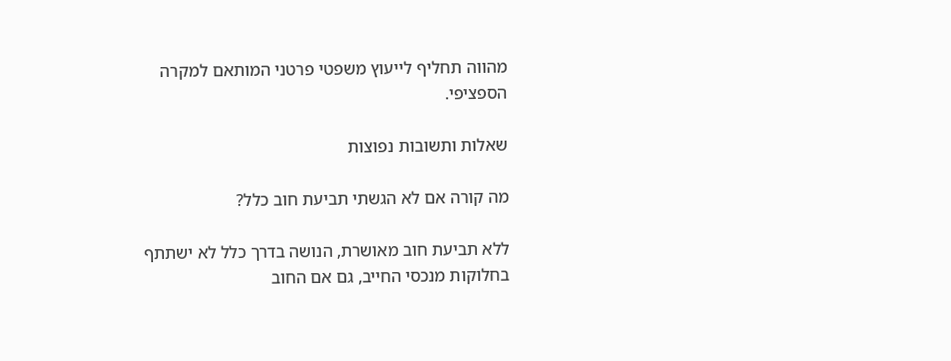מהווה תחליף לייעוץ משפטי פרטני המותאם למקרה הספציפי.

שאלות ותשובות נפוצות

מה קורה אם לא הגשתי תביעת חוב כלל?

ללא תביעת חוב מאושרת, הנושה בדרך כלל לא ישתתף בחלוקות מנכסי החייב, גם אם החוב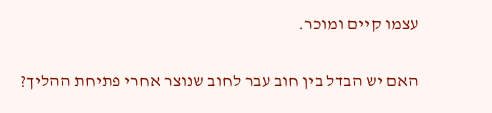עצמו קיים ומוכר.

האם יש הבדל בין חוב עבר לחוב שנוצר אחרי פתיחת ההליך?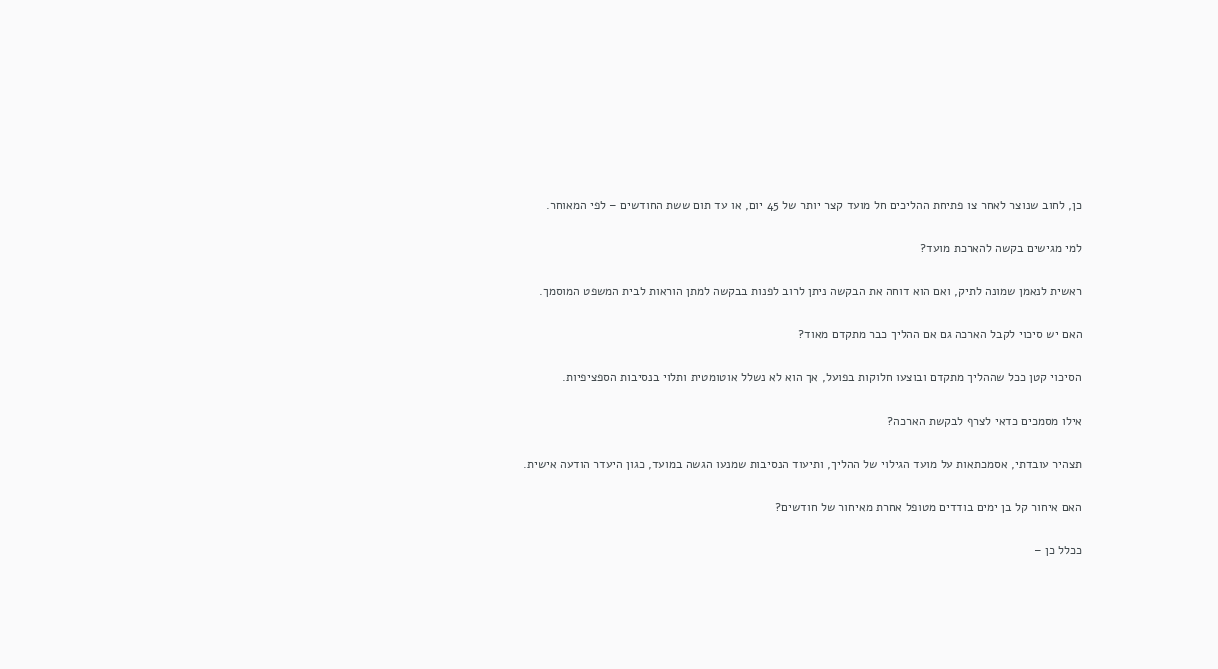כן, לחוב שנוצר לאחר צו פתיחת ההליכים חל מועד קצר יותר של 45 יום, או עד תום ששת החודשים – לפי המאוחר.

למי מגישים בקשה להארכת מועד?

ראשית לנאמן שמונה לתיק, ואם הוא דוחה את הבקשה ניתן לרוב לפנות בבקשה למתן הוראות לבית המשפט המוסמך.

האם יש סיכוי לקבל הארכה גם אם ההליך כבר מתקדם מאוד?

הסיכוי קטן ככל שההליך מתקדם ובוצעו חלוקות בפועל, אך הוא לא נשלל אוטומטית ותלוי בנסיבות הספציפיות.

אילו מסמכים כדאי לצרף לבקשת הארכה?

תצהיר עובדתי, אסמכתאות על מועד הגילוי של ההליך, ותיעוד הנסיבות שמנעו הגשה במועד, כגון היעדר הודעה אישית.

האם איחור קל בן ימים בודדים מטופל אחרת מאיחור של חודשים?

ככלל כן –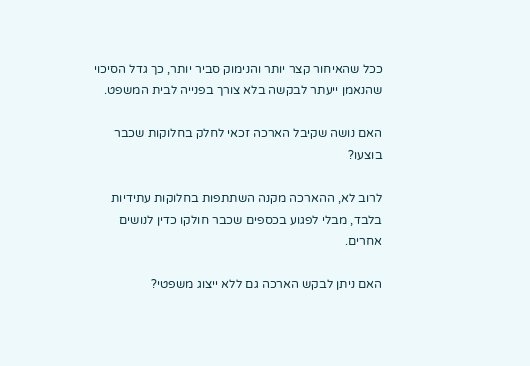ככל שהאיחור קצר יותר והנימוק סביר יותר, כך גדל הסיכוי שהנאמן ייעתר לבקשה בלא צורך בפנייה לבית המשפט.

האם נושה שקיבל הארכה זכאי לחלק בחלוקות שכבר בוצעו?

לרוב לא, ההארכה מקנה השתתפות בחלוקות עתידיות בלבד, מבלי לפגוע בכספים שכבר חולקו כדין לנושים אחרים.

האם ניתן לבקש הארכה גם ללא ייצוג משפטי?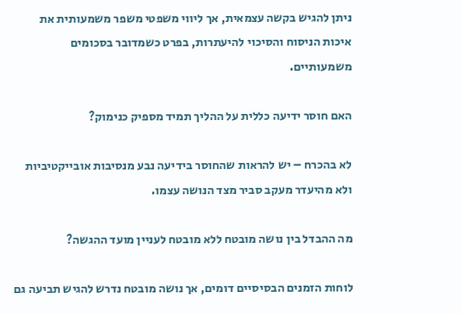ניתן להגיש בקשה עצמאית, אך ליווי משפטי משפר משמעותית את איכות הניסוח והסיכוי להיעתרות, בפרט כשמדובר בסכומים משמעותיים.

האם חוסר ידיעה כללית על ההליך תמיד מספיק כנימוק?

לא בהכרח – יש להראות שהחוסר בידיעה נבע מנסיבות אובייקטיביות ולא מהיעדר מעקב סביר מצד הנושה עצמו.

מה ההבדל בין נושה מובטח ללא מובטח לעניין מועד ההגשה?

לוחות הזמנים הבסיסיים דומים, אך נושה מובטח נדרש להגיש תביעה גם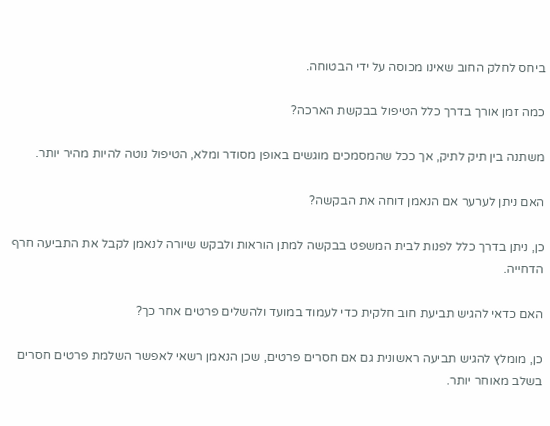ביחס לחלק החוב שאינו מכוסה על ידי הבטוחה.

כמה זמן אורך בדרך כלל הטיפול בבקשת הארכה?

משתנה בין תיק לתיק, אך ככל שהמסמכים מוגשים באופן מסודר ומלא, הטיפול נוטה להיות מהיר יותר.

האם ניתן לערער אם הנאמן דוחה את הבקשה?

כן, ניתן בדרך כלל לפנות לבית המשפט בבקשה למתן הוראות ולבקש שיורה לנאמן לקבל את התביעה חרף הדחייה.

האם כדאי להגיש תביעת חוב חלקית כדי לעמוד במועד ולהשלים פרטים אחר כך?

כן, מומלץ להגיש תביעה ראשונית גם אם חסרים פרטים, שכן הנאמן רשאי לאפשר השלמת פרטים חסרים בשלב מאוחר יותר.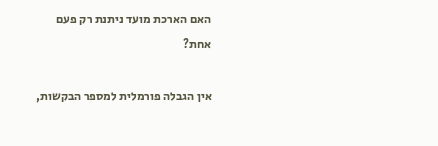האם הארכת מועד ניתנת רק פעם אחת?

אין הגבלה פורמלית למספר הבקשות,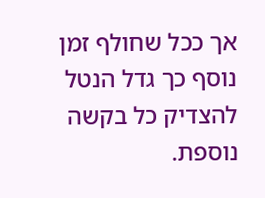אך ככל שחולף זמן נוסף כך גדל הנטל להצדיק כל בקשה נוספת.